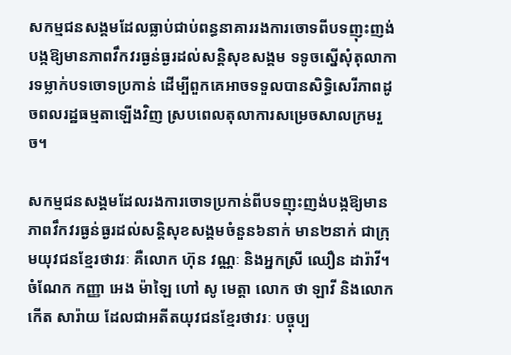សកម្មជនសង្គមដែលធ្លាប់ជាប់ពន្ធនាគាររងការចោទពីបទញុះញង់បង្កឱ្យមានភាពវឹកវរធ្ងន់ធ្ងរដល់សន្តិសុខសង្គម ទទូចស្នើសុំតុលាការទម្លាក់បទចោទប្រកាន់ ដើម្បីពួកគេអាចទទួលបានសិទ្ធិសេរីភាពដូចពលរដ្ឋធម្មតាឡើងវិញ ស្របពេលតុលាការសម្រេចសាលក្រមរួច។

សកម្មជនសង្គមដែលរងការចោទប្រកាន់ពីបទញុះញង់បង្កឱ្យមានភាពវឹកវរធ្ងន់ធ្ងរដល់សន្តិសុខសង្គមចំនួន៦នាក់ មាន២នាក់ ជាក្រុមយុវជនខ្មែរថាវរៈ គឺលោក ហ៊ុន វណ្ណៈ និងអ្នកស្រី ឈឿន ដារ៉ាវី។ ចំណែក កញ្ញា អេង ម៉ាឡៃ ហៅ សូ មេត្តា លោក ថា ឡាវី និងលោក កើត សារ៉ាយ ដែលជាអតីតយុវជនខ្មែរថាវរៈ បច្ចុប្ប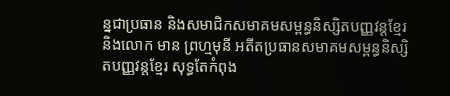ន្នជាប្រធាន និងសមាជិកសមាគមសម្ពន្ធនិស្សិតបញ្ញវន្តខ្មែរ និងលោក មាន ព្រហ្មមុនី អតីតប្រធានសមាគមសម្ពន្ធនិស្សិតបញ្ញវន្តខ្មែរ សុទ្ធតែកំពុង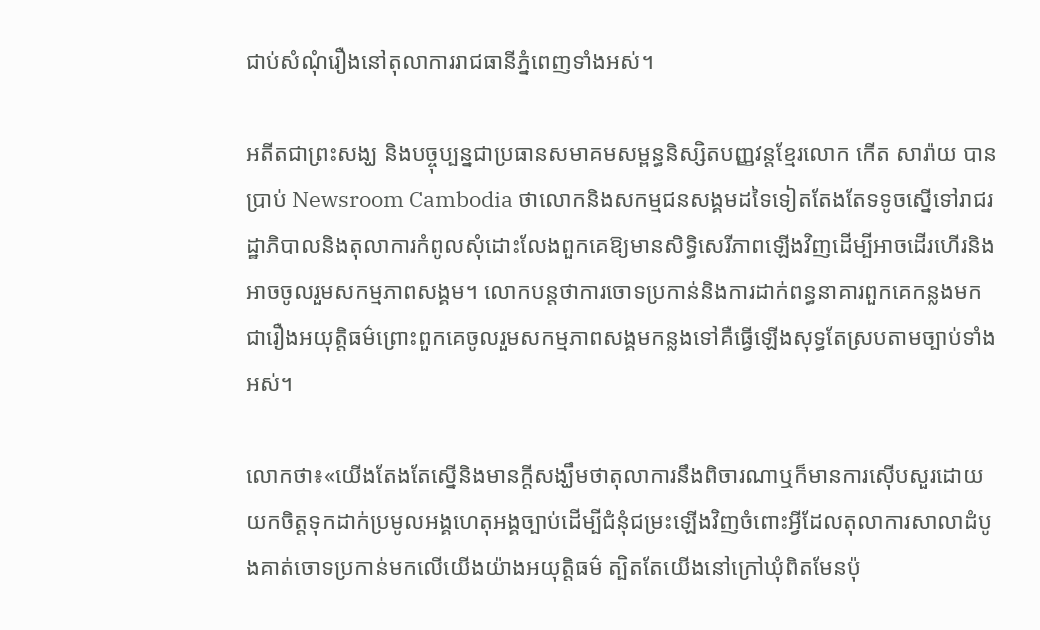ជាប់សំណុំរឿងនៅតុលាការរាជធានីភ្នំពេញទាំងអស់។

អតីតជាព្រះសង្ឃ និងបច្ចុប្បន្នជាប្រធានសមាគមសម្ពន្ធនិស្សិតបញ្ញវន្តខ្មែរលោក កើត សារ៉ាយ បានប្រាប់ Newsroom Cambodia ថាលោកនិងសកម្មជនសង្គមដទៃទៀតតែងតែទទូចស្នើទៅរាជរដ្ឋាភិបាលនិងតុលាការកំពូលសុំដោះលែងពួកគេឱ្យមានសិទ្ធិសេរីភាពឡើងវិញដើម្បីអាចដើរហើរនិងអាចចូលរួមសកម្មភាពសង្គម។ លោកបន្តថាការចោទប្រកាន់និងការដាក់ពន្ធនាគារពួកគេកន្លងមកជារឿងអយុត្តិធម៌ព្រោះពួកគេចូលរួមសកម្មភាពសង្គមកន្លងទៅគឺធ្វើឡើងសុទ្ធតែស្របតាមច្បាប់ទាំងអស់។

លោកថា៖«យើងតែងតែស្នើនិងមានក្តីសង្ឃឹមថាតុលាការនឹងពិចារណាឬក៏មានការស៊ើបសួរដោយយកចិត្តទុកដាក់ប្រមូលអង្គហេតុអង្គច្បាប់ដើម្បីជំនុំជម្រះឡើងវិញចំពោះអ្វីដែលតុលាការសាលាដំបូងគាត់ចោទប្រកាន់មកលើយើងយ៉ាងអយុត្តិធម៌ ត្បិតតែយើងនៅក្រៅឃុំពិតមែនប៉ុ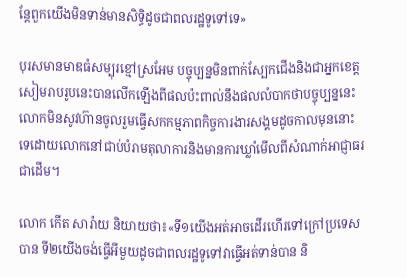ន្តែពួកយើងមិនទាន់មានសិទ្ធិដូចជាពលរដ្ឋទូទៅទេ»

បុរសមានមាឌធំសម្បុរខ្មៅស្រអែម បច្ចុប្បន្នមិនពាក់ស្បែកជើងនិងជាអ្នកខេត្តសៀមរាបរូបនេះបានលើកឡើងពីផលប៉ះពាល់នឹងផលលំបាកថាបច្ចុប្បន្ននេះលោកមិនសូវហ៊ានចូលរួមធ្វើសកកម្មភាពកិច្ចការងារសង្គមដូចកាលមុននោះទេដោយលោកនៅជាប់បំរាមតុលាការនិងមានការឃ្លាំមើលពីសំណាក់អាជ្ញាធរជាដើម។

លោក កើត សារ៉ាយ និយាយថា៖«ទី១យើងអត់អាចដើរហើរទៅក្រៅប្រទេសបាន ទី២យើងចង់ធ្វើអីមួយដូចជាពលរដ្ឋទូទៅវាធ្វើអត់ទាន់បាន និ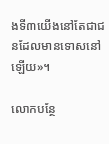ងទី៣យើងនៅតែជាជនដែលមានទោសនៅឡើយ»។

លោកបន្ថែ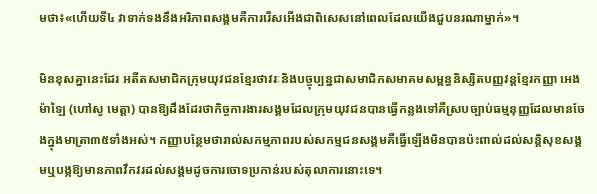មថា៖«ហើយទី៤ វាទាក់ទងនឹងអរិភាពសង្គមគឺការរើសអើងជាពិសេសនៅពេលដែលយើងជួបនរណាម្នាក់»។

មិនខុសគ្នានេះដែរ អតីតសមាជិកក្រុមយុវជនខ្មែរថាវរៈនិងបច្ចុប្បន្នជាសមាជិកសមាគមសម្ពន្ធនិស្សិតបញ្ញវន្តខ្មែរកញ្ញា អេង ម៉ាឡៃ (ហៅសូ មេត្តា) បានឱ្យដឹងដែរថាកិច្ចការងារសង្គមដែលក្រុមយុវជនបានធ្វើកន្លងទៅគឺស្របច្បាប់ធម្មនុញ្ញដែលមានចែងក្នុងមាត្រា៣៥ទាំងអស់។ កញ្ញាបន្ថែមថារាល់សកម្មភាពរបស់សកម្មជនសង្គមគឺធ្វើឡើងមិនបានប៉ះពាល់ដល់សន្តិសុខសង្គមឬបង្កឱ្យមានភាពវឹកវរដល់សង្គមដូចការចោទប្រកាន់របស់តុលាការនោះទេ។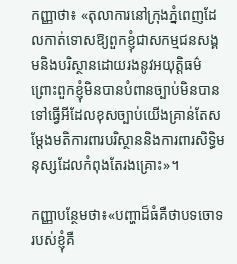កញ្ញាថា៖ «តុលាការនៅក្រុងភ្នំពេញដែលកាត់ទោសឱ្យពួកខ្ញុំជាសកម្មជនសង្គមនិងបរិស្ថានដោយរងនូវអយុត្តិធម៌ព្រោះពួកខ្ញុំមិនបានបំពានច្បាប់មិនបានទៅធ្វើអីដែលខុសច្បាប់យើងគ្រាន់តែសម្តែងមតិការពារបរិស្ថាននិងការពារសិទ្ធិមនុស្សដែលកំពុងតែរងគ្រោះ»។

កញ្ញាបន្ថែមថា៖«បញ្ហាដ៏ធំគឺថាបទចោទរបស់ខ្ញុំគឺ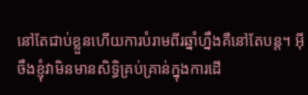នៅតែជាប់ខ្លួនហើយការបំរាមពីរឆ្នាំហ្នឹងគឺនៅតែបន្ត។ អ៊ីចឹងខ្ញុំវាមិនមានសិទ្ធិគ្រប់គ្រាន់ក្នុងការដើ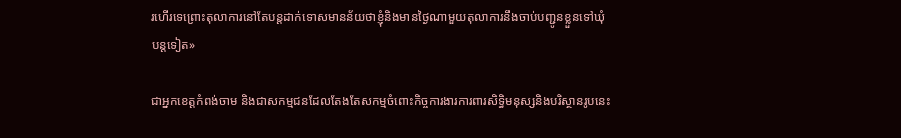រហើរទេព្រោះតុលាការនៅតែបន្តដាក់ទោសមានន័យថាខ្ញុំនិងមានថ្ងៃណាមួយតុលាការនឹងចាប់បញ្ជូនខ្លួនទៅឃុំបន្តទៀត»

ជាអ្នកខេត្តកំពង់ចាម និងជាសកម្មជនដែលតែងតែសកម្មចំពោះកិច្ចការងារការពារសិទ្ធិមនុស្សនិងបរិស្ថានរូបនេះ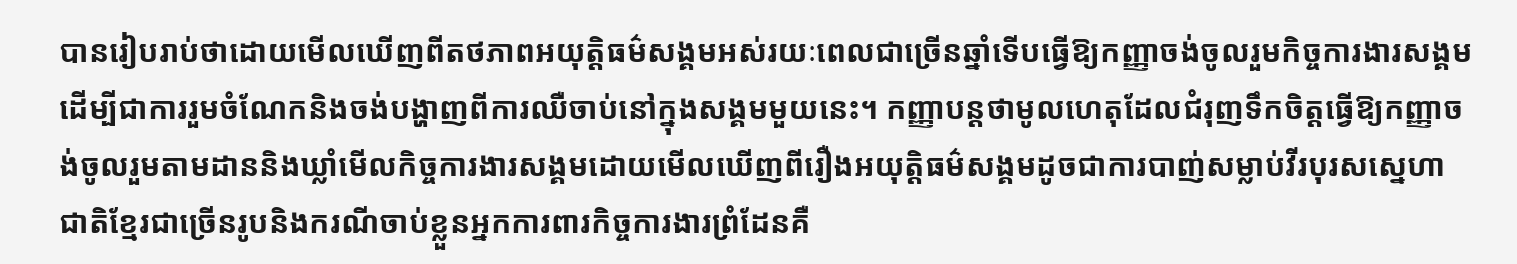បានរៀបរាប់ថាដោយមើលឃើញពីតថភាពអយុត្តិធម៌សង្គមអស់រយៈពេលជាច្រើនឆ្នាំទើបធ្វើឱ្យកញ្ញាចង់ចូលរួមកិច្ចការងារសង្គមដើម្បីជាការរួមចំណែកនិងចង់បង្ហាញពីការឈឺចាប់នៅក្នុងសង្គមមួយនេះ។ កញ្ញាបន្តថាមូលហេតុដែលជំរុញទឹកចិត្តធ្វើឱ្យកញ្ញាចង់ចូលរួមតាមដាននិងឃ្លាំមើលកិច្ចការងារសង្គមដោយមើលឃើញពីរឿងអយុត្តិធម៌សង្គមដូចជាការបាញ់សម្លាប់វីរបុរសស្នេហាជាតិខ្មែរជាច្រើនរូបនិងករណីចាប់ខ្លួនអ្នកការពារកិច្ចការងារព្រំដែនគឺ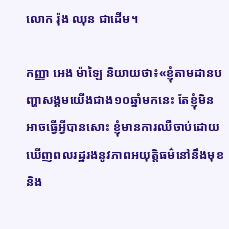លោក រ៉ុង ឈុន ជាដើម។

កញ្ញា អេង ម៉ាឡៃ និយាយថា៖«ខ្ញុំតាមដានបញ្ហាសង្គមយើងជាង១០ឆ្នាំមកនេះ តែខ្ញុំមិនអាចធ្វើអ្វីបានសោះ ខ្ញុំមានការឈឺចាប់ដោយឃើញពលរដ្ឋរងនូវភាពអយុត្តិធម៌នៅនឹងមុខនិង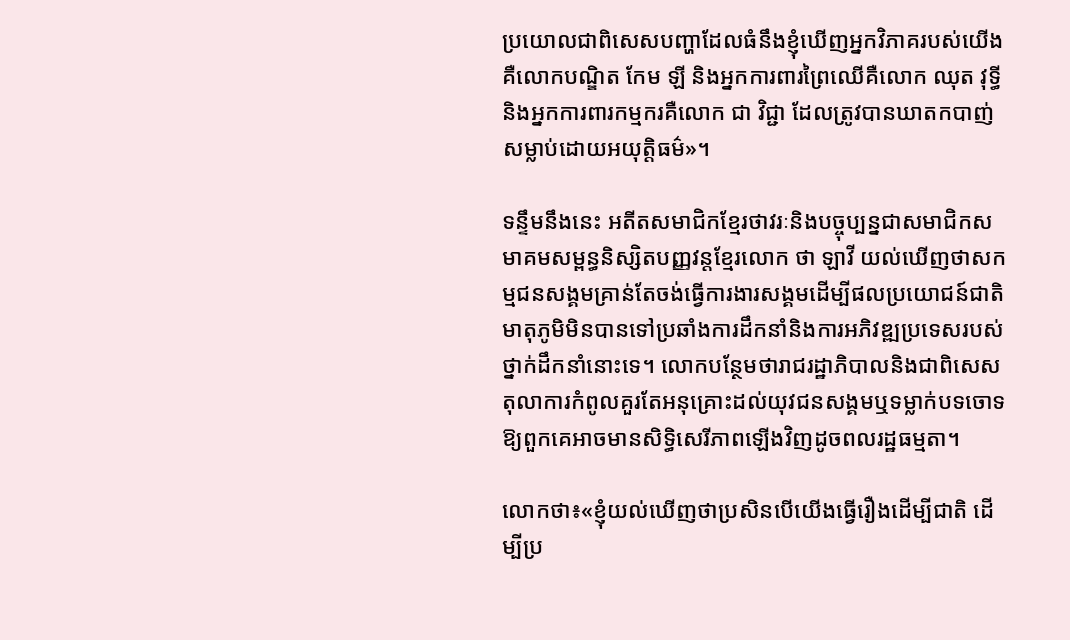ប្រយោលជាពិសេសបញ្ហាដែលធំនឹងខ្ញុំឃើញអ្នកវិភាគរបស់យើងគឺលោកបណ្ឌិត កែម ឡី និងអ្នកការពារព្រៃឈើគឺលោក ឈុត វុទ្ធី និងអ្នកការពារកម្មករគឺលោក ជា វិជ្ជា ដែលត្រូវបានឃាតកបាញ់សម្លាប់ដោយអយុត្តិធម៌»។

ទន្ទឹមនឹងនេះ អតីតសមាជិកខ្មែរថាវរៈនិងបច្ចុប្បន្នជាសមាជិកសមាគមសម្ពន្ធនិស្សិតបញ្ញវន្តខ្មែរលោក ថា ឡាវី យល់ឃើញថាសកម្មជនសង្គមគ្រាន់តែចង់ធ្វើការងារសង្គមដើម្បីផលប្រយោជន៍ជាតិមាតុភូមិមិនបានទៅប្រឆាំងការដឹកនាំនិងការអភិវឌ្ឍប្រទេសរបស់ថ្នាក់ដឹកនាំនោះទេ។ លោកបន្ថែមថារាជរដ្ឋាភិបាលនិងជាពិសេសតុលាការកំពូលគួរតែអនុគ្រោះដល់យុវជនសង្គមឬទម្លាក់បទចោទឱ្យពួកគេអាចមានសិទ្ធិសេរីភាពឡើងវិញដូចពលរដ្ឋធម្មតា។

លោកថា៖«ខ្ញុំយល់ឃើញថាប្រសិនបើយើងធ្វើរឿងដើម្បីជាតិ ដើម្បីប្រ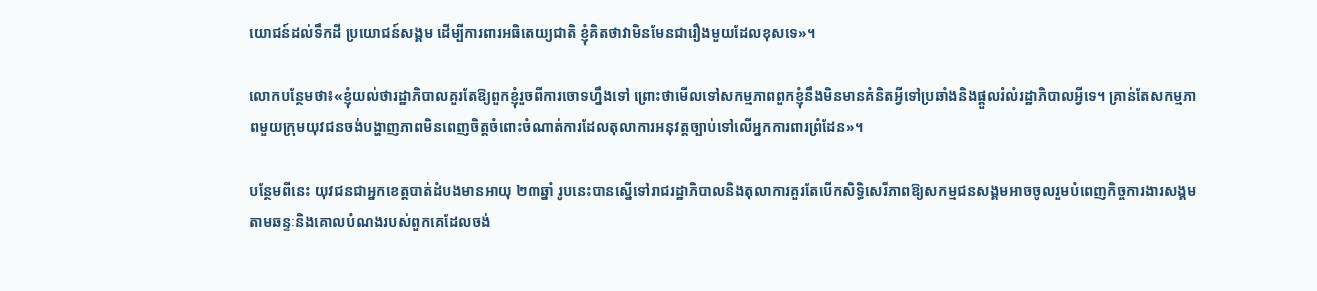យោជន៍ដល់ទឹកដី ប្រយោជន៍សង្គម ដើម្បីការពារអធិតេយ្យជាតិ ខ្ញុំគិតថាវាមិនមែនជារឿងមួយដែលខុសទេ»។

លោកបន្ថែមថា៖«ខ្ញុំយល់ថារដ្ឋាភិបាលគួរតែឱ្យពួកខ្ញុំរួចពីការចោទហ្នឹងទៅ ព្រោះថាមើលទៅសកម្មភាពពួកខ្ញុំនឹងមិនមានគំនិតអ្វីទៅប្រឆាំងនិងផ្តួលរំលំរដ្ឋាភិបាលអ្វីទេ។ គ្រាន់តែសកម្មភាពមួយក្រុមយុវជនចង់បង្ហាញភាពមិនពេញចិត្តចំពោះចំណាត់ការដែលតុលាការអនុវត្តច្បាប់ទៅលើអ្នកការពារព្រំដែន»។

បន្ថែមពីនេះ យុវជនជាអ្នកខេត្តបាត់ដំបងមានអាយុ ២៣ឆ្នាំ រូបនេះបានស្នើទៅរាជរដ្ឋាភិបាលនិងតុលាការគួរតែបើកសិទ្ធិសេរីភាពឱ្យសកម្មជនសង្គមអាចចូលរួមបំពេញកិច្ចការងារសង្គមតាមឆន្ទៈនិងគោលបំណងរបស់ពួកគេដែលចង់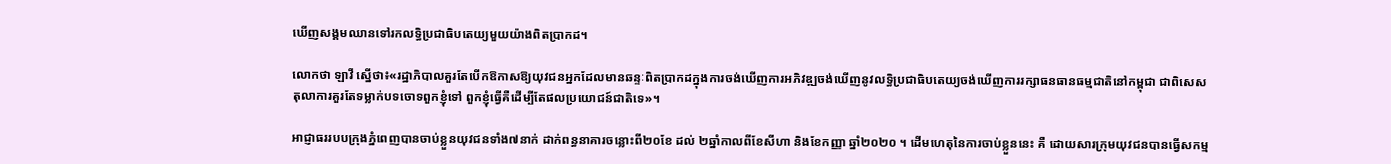ឃើញសង្គមឈានទៅរកលទ្ធិប្រជាធិបតេយ្យមួយយ៉ាងពិតប្រាកដ។

លោកថា ឡាវី ស្នើថា៖«រដ្ឋាភិបាលគួរតែបើកឱកាសឱ្យយុវជនអ្នកដែលមានឆន្ទៈពិតប្រាកដក្នុងការចង់ឃើញការអភិវឌ្ឍចង់ឃើញនូវលទ្ធិប្រជាធិបតេយ្យចង់ឃើញការរក្សាធនធានធម្មជាតិនៅកម្ពុជា ជាពិសេសតុលាការគួរតែទម្លាក់បទចោទពួកខ្ញុំទៅ ពួកខ្ញុំធ្វើគឺដើម្បីតែផលប្រយោជន៍ជាតិទេ»។

អាជ្ញាធររបបក្រុងភ្នំពេញបានចាប់ខ្លួនយុវជនទាំង៧នាក់ ដាក់ពន្ធនាគារចន្លោះពី២០ខែ ដល់ ២ឆ្នាំកាលពីខែសីហា និងខែកញ្ញា ឆ្នាំ២០២០ ។ ដើមហេតុនៃការចាប់ខ្លួននេះ គឺ ដោយសារក្រុមយុវជនបានធ្វើសកម្ម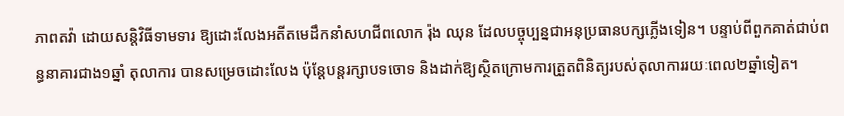ភាពតវ៉ា ដោយសន្តិវិធីទាមទារ ឱ្យដោះលែងអតីតមេដឹកនាំសហជីពលោក រ៉ុង ឈុន ដែលបច្ចុប្បន្នជាអនុប្រធានបក្សភ្លើងទៀន។ បន្ទាប់ពីពួកគាត់ជាប់ពន្ធនាគារជាង១ឆ្នាំ តុលាការ បានសម្រេចដោះលែង ប៉ុន្តែបន្តរក្សាបទចោទ និងដាក់ឱ្យស្ថិតក្រោមការត្រួតពិនិត្យរបស់តុលាការរយៈពេល២ឆ្នាំទៀត។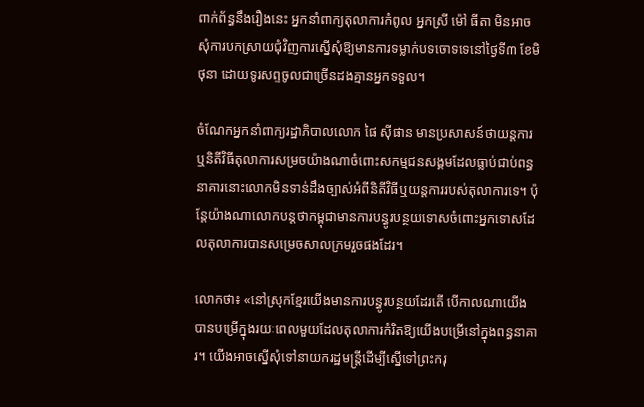ពាក់ព័ន្ធនឹងរឿងនេះ អ្នកនាំពាក្យតុលាការកំពូល អ្នកស្រី ម៉ៅ ធីតា មិនអាចសុំការបកស្រាយជុំវិញការស្នើសុំឱ្យមានការទម្លាក់បទចោទទេនៅថ្ងៃទី៣ ខែមិថុនា ដោយទូរសព្ទចូលជាច្រើនដងគ្មានអ្នកទទួល។

ចំណែកអ្នកនាំពាក្យរដ្ឋាភិបាលលោក ផៃ ស៊ីផាន មានប្រសាសន៍ថាយន្តការឬនិតីវិធីតុលាការសម្រចយ៉ាងណាចំពោះសកម្មជនសង្គមដែលធ្លាប់ជាប់ពន្ធនាគារនោះលោកមិនទាន់ដឹងច្បាស់អំពីនិតីវិធីឬយន្តការរបស់តុលាការទេ។ ប៉ុន្តែយ៉ាងណាលោកបន្តថាកម្ពុជាមានការបន្ធូរបន្ថយទោសចំពោះអ្នកទោសដែលតុលាការបានសម្រេចសាលក្រមរួចផងដែរ។

លោកថា៖ «នៅស្រុកខ្មែរយើងមានការបន្ធូរបន្ថយដែរតើ បើកាលណាយើងបានបម្រើក្នុងរយៈពេលមួយដែលតុលាការកំរិតឱ្យយើងបម្រើនៅក្នុងពន្ធនាគារ។ យើងអាចស្នើសុំទៅនាយករដ្ឋមន្រ្តីដើម្បីស្នើទៅព្រះករុ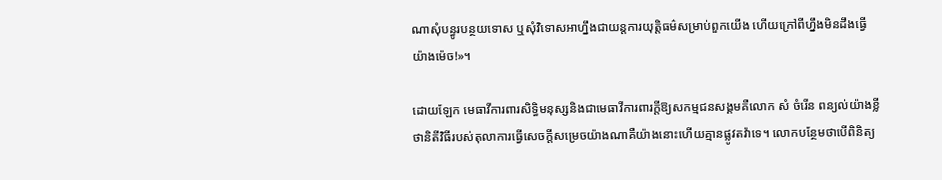ណាសុំបន្ធូរបន្ថយទោស ឬសុំវិទោសអាហ្នឹងជាយន្តការយុត្តិធម៌សម្រាប់ពួកយើង ហើយក្រៅពីហ្នឹងមិនដឹងធ្វើយ៉ាងម៉េច!»។

ដោយឡែក មេធាវីការពារសិទ្ធិមនុស្សនិងជាមេធាវីការពារក្តីឱ្យសកម្មជនសង្គមគឺលោក សំ ចំរើន ពន្យល់យ៉ាងខ្លីថានិតីវិធីរបស់តុលាការធ្វើសេចក្តីសម្រេចយ៉ាងណាគឺយ៉ាងនោះហើយគ្មានផ្លូវតវ៉ាទេ។ លោកបន្ថែមថាបើពិនិត្យ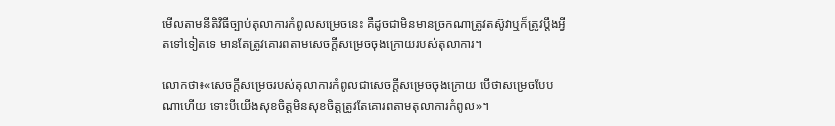មើលតាមនីតិវិធីច្បាប់តុលាការកំពូលសម្រេចនេះ គឺដូចជាមិនមានច្រកណាត្រូវតស៊ូវាឬក៏ត្រូវប្តឹងអ្វីតទៅទៀតទេ មានតែត្រូវគោរពតាមសេចក្តីសម្រេចចុងក្រោយរបស់តុលាការ។

លោកថា៖«សេចក្តីសម្រេចរបស់តុលាការកំពូលជាសេចក្តីសម្រេចចុងក្រោយ បើថាសម្រេចបែបណាហើយ ទោះបីយើងសុខចិត្តមិនសុខចិត្តត្រូវតែគោរពតាមតុលាការកំពូល»។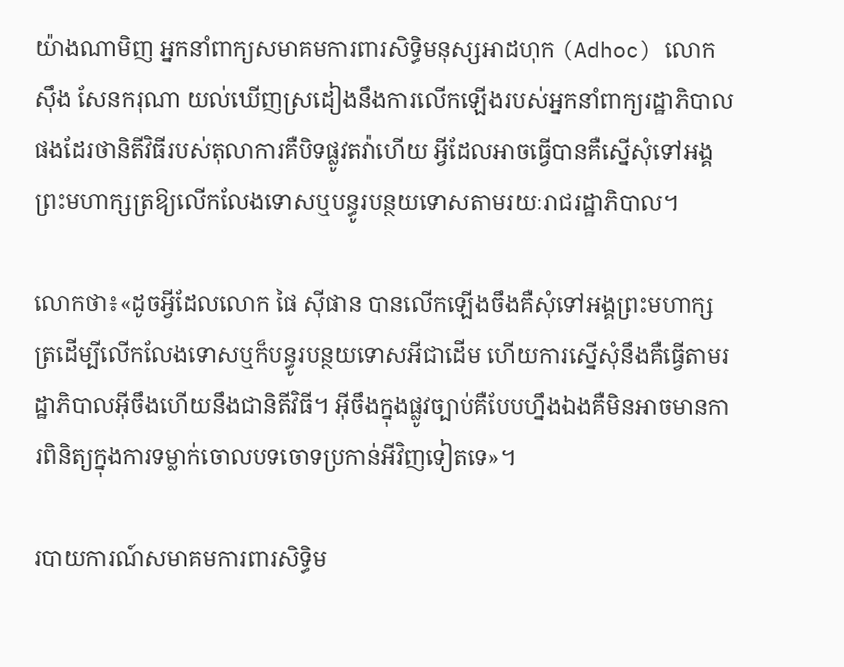យ៉ាងណាមិញ អ្នកនាំពាក្យសមាគមការពារសិទ្ធិមនុស្សអាដហុក (Adhoc) លោក ស៊ឹង សែនករុណា យល់ឃើញស្រដៀងនឹងការលើកឡើងរបស់អ្នកនាំពាក្យរដ្ឋាភិបាលផងដែរថានិតីវិធីរបស់តុលាការគឺបិទផ្លូវតវ៉ាហើយ អ្វីដែលអាចធ្វើបានគឺស្នើសុំទៅអង្គព្រះមហាក្សត្រឱ្យលើកលែងទោសឬបន្ធូរបន្ថយទោសតាមរយៈរាជរដ្ឋាភិបាល។

លោកថា៖«ដូចអ្វីដែលលោក ផៃ ស៊ីផាន បានលើកឡើងចឹងគឺសុំទៅអង្គព្រះមហាក្សត្រដើម្បីលើកលែងទោសឬក៏បន្ធូរបន្ថយទោសអីជាដើម ហើយការស្នើសុំនឹងគឺធ្វើតាមរដ្ឋាភិបាលអ៊ីចឹងហើយនឹងជានិតីវិធី។ អ៊ីចឹងក្នុងផ្លូវច្បាប់គឺបែបហ្នឹងឯងគឺមិនអាចមានការពិនិត្យក្នុងការទម្លាក់ចោលបទចោទប្រកាន់អីវិញទៀតទេ»។

របាយការណ៍សមាគមការពារសិទ្ធិម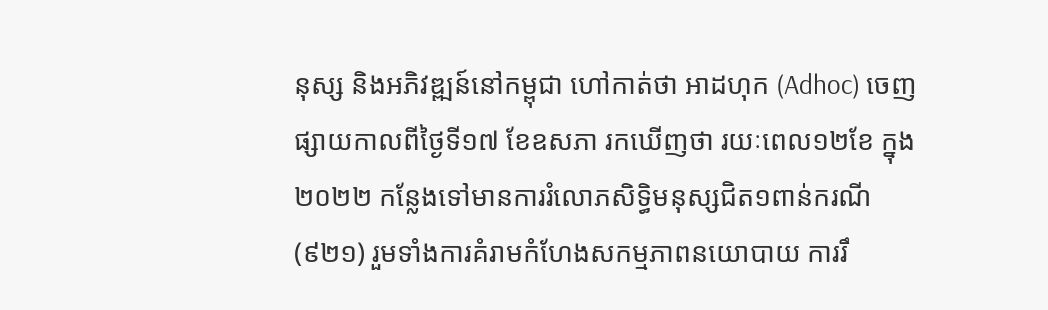នុស្ស និងអភិវឌ្ឍន៍នៅកម្ពុជា ហៅកាត់ថា អាដហុក (Adhoc) ចេញផ្សាយកាលពីថ្ងៃទី១៧ ខែឧសភា រកឃើញថា រយៈពេល១២ខែ ក្នុង២០២២ កន្លែងទៅមានការរំលោភសិទ្ធិមនុស្សជិត១ពាន់ករណី (៩២១) រួមទាំងការគំរាមកំហែងសកម្មភាពនយោបាយ ការរឹ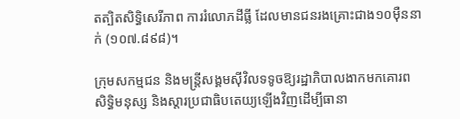តត្បិតសិទ្ធិសេរីភាព ការរំលោភដីធ្លី ដែលមានជនរងគ្រោះជាង១០ម៉ឺននាក់ (១០៧.៨៩៨)។

ក្រុមសកម្មជន និងមន្ត្រីសង្គមស៊ីវិលទទូចឱ្យរដ្ឋាភិបាលងាកមកគោរពសិទ្ធិមនុស្ស និងស្ដារប្រជាធិបតេយ្យឡើងវិញដើម្បីធានា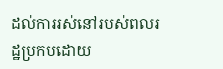ដល់ការរស់នៅរបស់ពលរដ្ឋប្រកបដោយ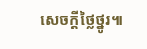សេចក្ដីថ្លៃថ្នូរ៕